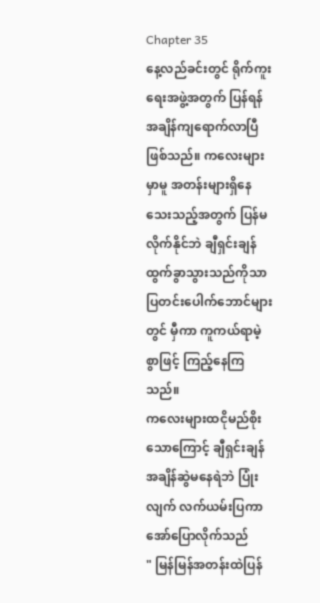Chapter 35
နေ့လည်ခင်းတွင် ရိုက်ကူးရေးအဖွဲ့အတွက် ပြန်ရန်အချိန်ကျရောက်လာပြီဖြစ်သည်။ ကလေးများမှာမူ အတန်းများရှိနေသေးသည့်အတွက် ပြန်မလိုက်နိုင်ဘဲ ချီရှင်းချန် ထွက်ခွာသွားသည်ကိုသာ ပြတင်းပေါက်ဘောင်များတွင် မှီကာ ကူကယ်ရာမဲ့စွာဖြင့် ကြည့်နေကြသည်။
ကလေးများထငိုမည်စိုးသောကြောင့် ချီရှင်းချန်အချိန်ဆွဲမနေရဲဘဲ ပြုံးလျက် လက်ယမ်းပြကာ အော်ပြောလိုက်သည်
" မြန်မြန်အတန်းထဲပြန်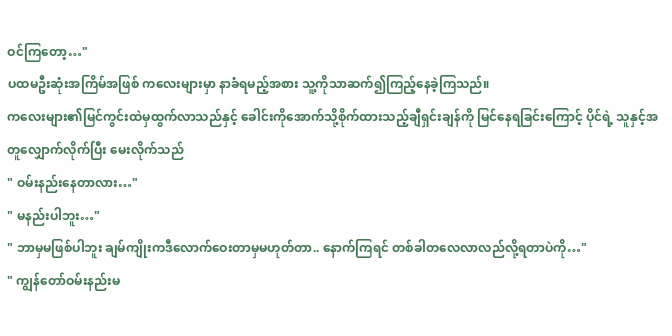ဝင်ကြတော့…"
ပထမဦးဆုံးအကြိမ်အဖြစ် ကလေးများမှာ နာခံရမည့်အစား သူ့ကိုသာဆက်၍ကြည့်နေခဲ့ကြသည်။
ကလေးများ၏မြင်ကွင်းထဲမှထွက်လာသည်နှင့် ခေါင်းကိုအောက်သို့စိုက်ထားသည့်ချီရှင်းချန်ကို မြင်နေရခြင်းကြောင့် ပိုင်ရဲ့ သူနှင့်အတူလျှောက်လိုက်ပြီး မေးလိုက်သည်
" ဝမ်းနည်းနေတာလား…"
" မနည်းပါဘူး…"
" ဘာမှမဖြစ်ပါဘူး ချမ်ကျိုးကဒီလောက်ဝေးတာမှမဟုတ်တာ.. နောက်ကြရင် တစ်ခါတလေလာလည်လို့ရတာပဲကို…"
" ကျွန်တော်ဝမ်းနည်းမ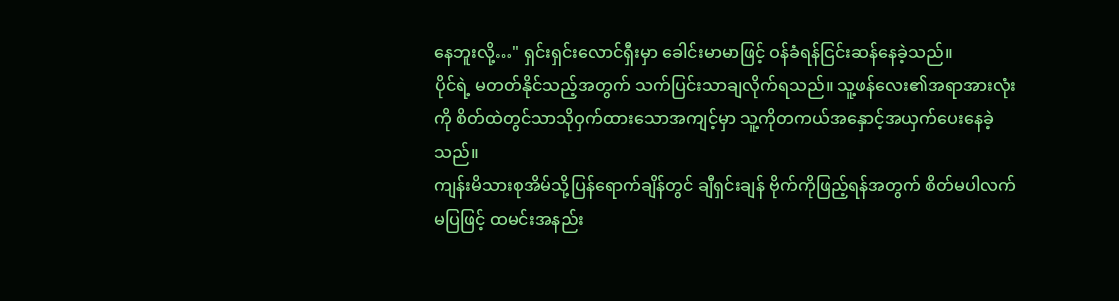နေဘူးလို့…" ရှင်းရှင်းလောင်ရှီးမှာ ခေါင်းမာမာဖြင့် ဝန်ခံရန်ငြင်းဆန်နေခဲ့သည်။
ပိုင်ရဲ့ မတတ်နိုင်သည့်အတွက် သက်ပြင်းသာချလိုက်ရသည်။ သူ့ဖန်လေး၏အရာအားလုံးကို စိတ်ထဲတွင်သာသိုဝှက်ထားသောအကျင့်မှာ သူ့ကိုတကယ်အနှောင့်အယှက်ပေးနေခဲ့သည်။
ကျန်းမိသားစုအိမ်သို့ပြန်ရောက်ချိန်တွင် ချီရှင်းချန် ဗိုက်ကိုဖြည့်ရန်အတွက် စိတ်မပါလက်မပြဖြင့် ထမင်းအနည်း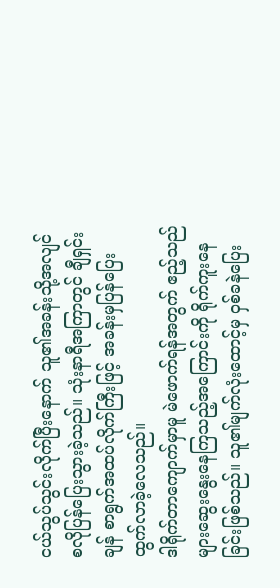ငယ်သွပ်သွင်းလိုက်ပြီးနောက် သူ၏အခန်းသို့အလျင်စလိုပြန်ပြေးသွားခဲ့သည်။ သုံးနာရီအကြာတွင် ချီရှင်းချန် စာရွက်အထပ်လိုက်ကြီးဖြင့် အခန်းမှပြန်ပြေးထွက်လာခဲ့လေသည်။
ဒါရိုက်တာကျောက်မှာမူ မဲဖောက်ရန်အတွက် ဧည့်သည်များဆွေးနွေးနေကြသည့်အကြောင်းကို ရိုက်ကူးနေခြင်းဖြစ်သည်။ သူ၏မျက်လုံးထောင့်မှ ဝှစ်ခနဲပြေး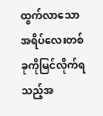ထွက်လာသောအရိပ်လေးတစ်ခုကိုမြင်လိုက်ရသည့်အ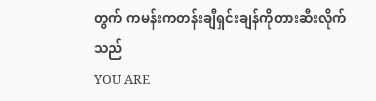တွက် ကမန်းကတန်းချီရှင်းချန်ကိုတားဆီးလိုက်သည်
YOU ARE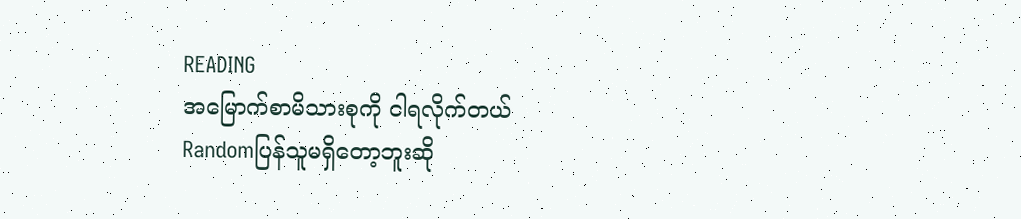READING
အမြောက်စာမိသားစုကို ငါရလိုက်တယ်
Randomပြန်သူမရှိတော့ဘူးဆို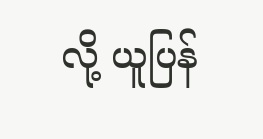လို့ ယူပြန်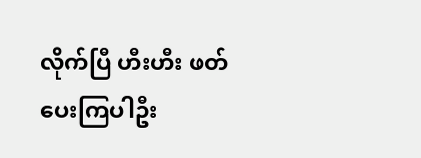လိုက်ပြီ ဟီးဟီး ဖတ်ပေးကြပါဦး